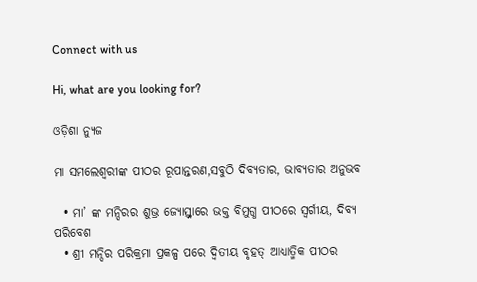Connect with us

Hi, what are you looking for?

ଓଡ଼ିଶା ନ୍ୟୁଜ

ମା ସମଲେଶ୍ବରୀଙ୍କ ପୀଠର ରୂପାନ୍ତରଣ,ସବୁଠି ଦିବ୍ୟତାର, ଭାବ୍ୟତାର ଅନୁଭବ

  • ମା’ ଙ୍କ ମନ୍ଦିରର ଶୁଭ୍ର ଜ୍ୟୋସ୍ତ୍ନାରେ ଭକ୍ତ ବିମୁଗ୍ଧ ପୀଠରେ ସ୍ୱର୍ଗୀୟ, ଦିବ୍ୟ ପରିବେଶ
  • ଶ୍ରୀ ମନ୍ଦିର ପରିକ୍ରମା ପ୍ରକଳ୍ପ ପରେ ଦ୍ଵିତୀୟ ବୃହତ୍ ଆଧ୍ୟାତ୍ମିକ ପୀଠର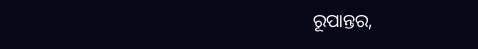ରୂପାନ୍ତର,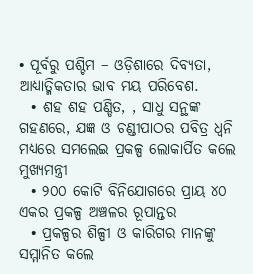• ପୂର୍ବରୁ ପଶ୍ଚିମ – ଓଡ଼ିଶାରେ ଦିବ୍ୟତା, ଆଧ୍ୟାତ୍ମିକତାର ଭାବ ମୟ ପରିବେଶ.
  • ଶହ ଶହ ପଣ୍ଡିତ, , ସାଧୁ ସନ୍ଥଙ୍କ ଗହଣରେ, ଯଜ୍ଞ ଓ ଚଣ୍ଡୀପାଠର ପବିତ୍ର ଧ୍ଵନି ମଧ୍ୟରେ ସମଲେଇ ପ୍ରକଳ୍ପ ଲୋକାର୍ପିତ କଲେ ମୁଖ୍ୟମନ୍ତ୍ରୀ
  • ୨୦୦ କୋଟି ବିନିଯୋଗରେ ପ୍ରାୟ ୪୦ ଏକର ପ୍ରକଳ୍ପ ଅଞ୍ଚଳର ରୂପାନ୍ତର
  • ପ୍ରକଳ୍ପର ଶିଳ୍ପୀ ଓ କାରିଗର ମାନଙ୍କୁ ସମ୍ମାନିତ କଲେ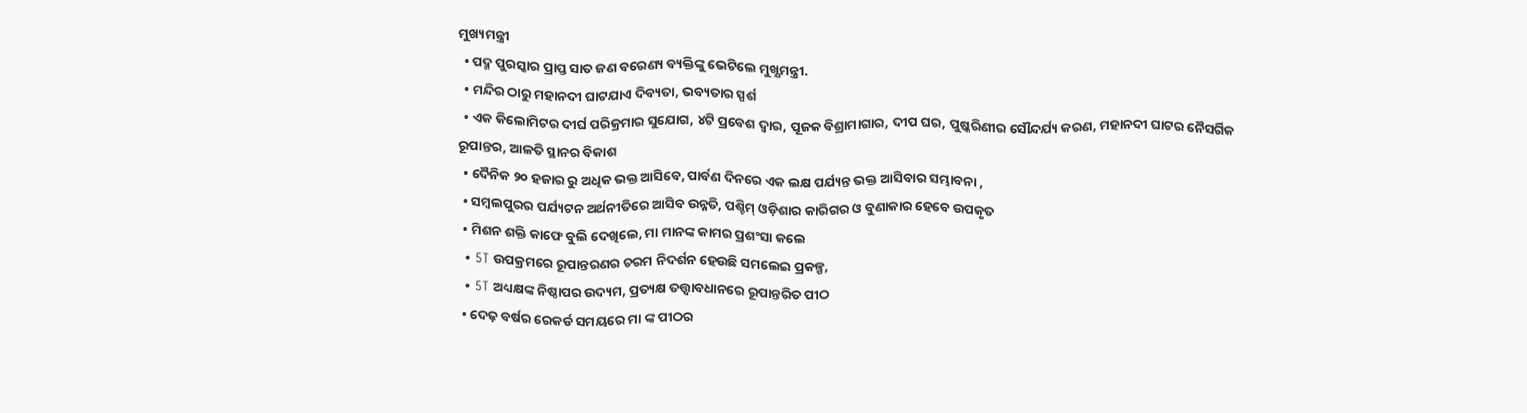ମୁଖ୍ୟମନ୍ତ୍ରୀ
  • ପଦ୍ମ ପୁରସ୍କାର ପ୍ରାପ୍ତ ସାତ ଜଣ ବରେଣ୍ୟ ବ୍ୟକ୍ତିଙ୍କୁ ଭେଟିଲେ ମୁଖ୍ଯମନ୍ତ୍ରୀ.
  • ମନ୍ଦିର ଠାରୁ ମହାନଦୀ ଘାଟଯାଏ ଦିବ୍ୟତା, ଭବ୍ୟତାର ସ୍ପର୍ଶ
  • ଏକ କିଲୋମିଟର ଦୀର୍ଘ ପରିକ୍ରମାର ସୁଯୋଗ, ୪ଟି ପ୍ରବେଶ ଦ୍ୱାର, ପୂଜକ ବିଶ୍ରାମାଗାର, ଦୀପ ଘର, ପୁଷ୍କରିଣୀର ସୌନ୍ଦର୍ଯ୍ୟ କରଣ, ମହାନଦୀ ଘାଟର ନୈସର୍ଗିକ ରୂପାନ୍ତର, ଆଳତି ସ୍ଥାନର ବିକାଶ
  • ଦୈନିକ ୨୦ ହଜାର ରୁ ଅଧିକ ଭକ୍ତ ଆସିବେ, ପାର୍ବଣ ଦିନରେ ଏକ ଲକ୍ଷ ପର୍ଯ୍ୟନ୍ତ ଭକ୍ତ ଆସିବାର ସମ୍ଭାବନା ,
  • ସମ୍ବଲପୁରର ପର୍ଯ୍ୟଟନ ଅର୍ଥନୀତିରେ ଆସିବ ଉନ୍ନତି, ପଶ୍ଚିମ୍ ଓଡ଼ିଶାର କାରିଗର ଓ ବୁଣାକାର ହେବେ ଉପକୃତ
  • ମିଶନ ଶକ୍ତି କାଫେ ବୁଲି ଦେଖିଲେ, ମା ମାନଙ୍କ କାମର ପ୍ରଶଂସା କଲେ
  • 5T ଉପକ୍ରମରେ ରୂପାନ୍ତରଣର ଚରମ ନିଦର୍ଶନ ହେଉଛି ସମଲେଇ ପ୍ରକଳ୍ପ,
  • 5T ଅଧ୍ୟକ୍ଷଙ୍କ ନିଷ୍ଠାପର ଉଦ୍ୟମ, ପ୍ରତ୍ୟକ୍ଷ ତତ୍ତ୍ଵାବଧାନରେ ରୂପାନ୍ତରିତ ପୀଠ
  • ଦେଢ଼ ବର୍ଷର ରେକର୍ଡ ସମୟରେ ମା ଙ୍କ ପୀଠର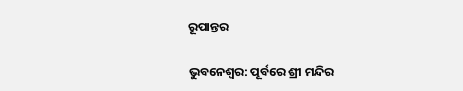ରୂପାନ୍ତର

ଭୁବନେଶ୍ଵର: ପୂର୍ବରେ ଶ୍ରୀ ମନ୍ଦିର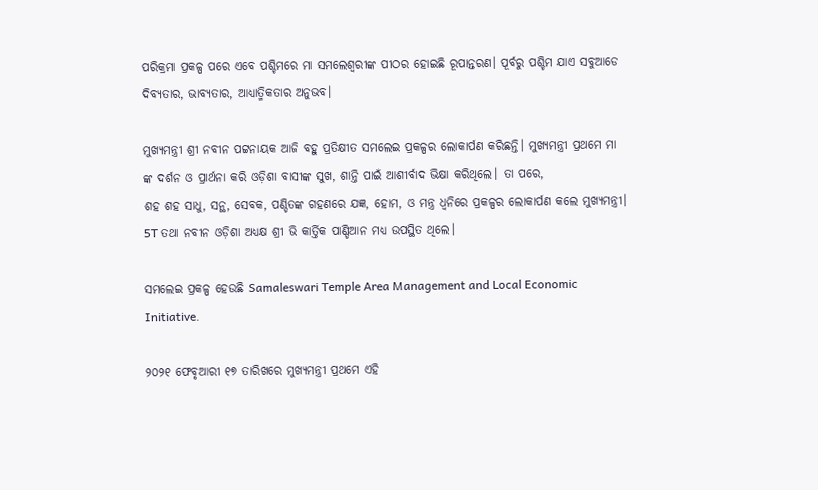ପରିକ୍ରମା ପ୍ରକଳ୍ପ ପରେ ଏବେ ପଶ୍ଚିମରେ ମା ସମଲେଶ୍ବରୀଙ୍କ ପୀଠର ହୋଇଛି ରୂପାନ୍ତରଣ। ପୂର୍ବରୁ ପଶ୍ଚିମ ଯାଏ ସବୁଆଡେ ଦିବ୍ୟତାର, ଭାବ୍ୟତାର, ଆଧ୍ୟାତ୍ମିକତାର ଅନୁଭବ।

ମୁଖ୍ୟମନ୍ତ୍ରୀ ଶ୍ରୀ ନବୀନ ପଟ୍ଟନାୟକ ଆଜି ବହୁ ପ୍ରତିକ୍ଷୀତ ସମଲେଇ ପ୍ରକଳ୍ପର ଲୋକାର୍ପଣ କରିଛନ୍ତି। ମୁଖ୍ୟମନ୍ତ୍ରୀ ପ୍ରଥମେ ମା ଙ୍କ ଦର୍ଶନ ଓ ପ୍ରାର୍ଥନା କରି ଓଡ଼ିଶା ବାସୀଙ୍କ ସୁଖ, ଶାନ୍ତି ପାଇଁ ଆଶୀର୍ବାଦ ଭିକ୍ଷା କରିଥିଲେ। ତା ପରେ,
ଶହ ଶହ ସାଧୁ, ସନ୍ଥ, ସେବକ, ପଣ୍ଡିତଙ୍କ ଗହଣରେ ଯଜ୍ଞ, ହୋମ, ଓ ମନ୍ତ୍ର ଧ୍ବନିରେ ପ୍ରକଳ୍ପର ଲୋକାର୍ପଣ କଲେ ମୁଖ୍ୟମନ୍ତ୍ରୀ। 5T ତଥା ନବୀନ ଓଡ଼ିଶା ଅଧ୍ୟକ୍ଷ ଶ୍ରୀ ଭି କାର୍ତ୍ତିକ ପାଣ୍ଡିଆନ ମଧ୍ୟ ଉପସ୍ଥିତ ଥିଲେ।

ସମଲେଇ ପ୍ରକଳ୍ପ ହେଉଛି Samaleswari Temple Area Management and Local Economic Initiative.

୨୦୨୧ ଫେବୃଆରୀ ୧୭ ତାରିଖରେ ମୁଖ୍ୟମନ୍ତ୍ରୀ ପ୍ରଥମେ ଏହି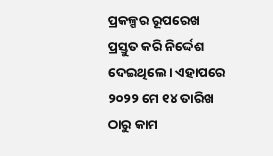ପ୍ରକଳ୍ପର ରୂପରେଖ ପ୍ରସ୍ତୁତ କରି ନିର୍ଦ୍ଦେଶ ଦେଇଥିଲେ। ଏହାପରେ ୨୦୨୨ ମେ ୧୪ ତାରିଖ ଠାରୁ କାମ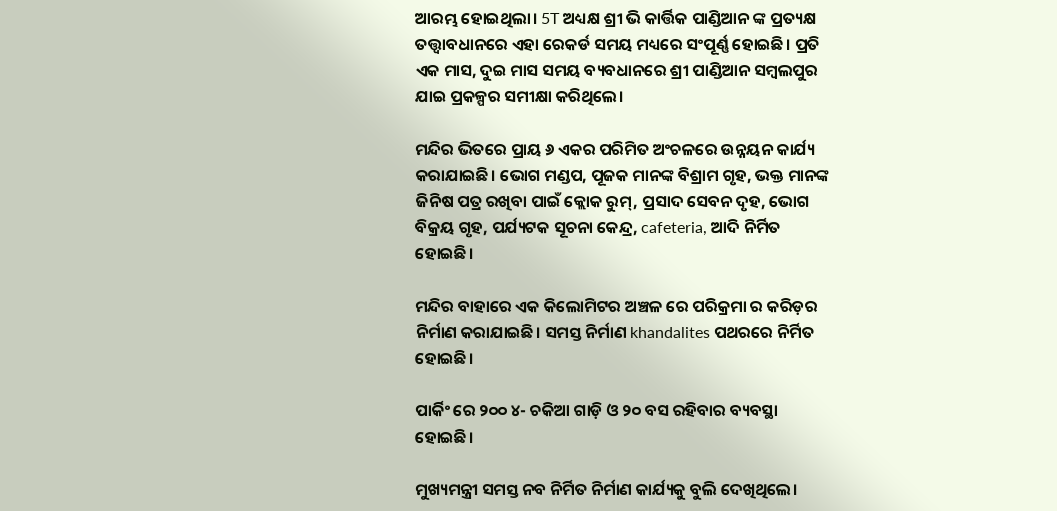ଆରମ୍ଭ ହୋଇଥିଲା। 5T ଅଧ୍ୟକ୍ଷ ଶ୍ରୀ ଭି କାର୍ତ୍ତିକ ପାଣ୍ଡିଆନ ଙ୍କ ପ୍ରତ୍ୟକ୍ଷ ତତ୍ତ୍ଵାବଧାନରେ ଏହା ରେକର୍ଡ ସମୟ ମଧ୍ୟରେ ସଂପୂର୍ଣ୍ଣ ହୋଇଛି। ପ୍ରତି ଏକ ମାସ, ଦୁଇ ମାସ ସମୟ ବ୍ୟବଧାନରେ ଶ୍ରୀ ପାଣ୍ଡିଆନ ସମ୍ବଲପୁର ଯାଇ ପ୍ରକଳ୍ପର ସମୀକ୍ଷା କରିଥିଲେ।

ମନ୍ଦିର ଭିତରେ ପ୍ରାୟ ୬ ଏକର ପରିମିତ ଅଂଚଳରେ ଉନ୍ନୟନ କାର୍ଯ୍ୟ କରାଯାଇଛି। ଭୋଗ ମଣ୍ଡପ, ପୂଜକ ମାନଙ୍କ ବିଶ୍ରାମ ଗୃହ, ଭକ୍ତ ମାନଙ୍କ ଜିନିଷ ପତ୍ର ରଖିବା ପାଇଁ କ୍ଲୋକ ରୁମ୍, ପ୍ରସାଦ ସେବନ ଦୃହ, ଭୋଗ ବିକ୍ରୟ ଗୃହ, ପର୍ଯ୍ୟଟକ ସୂଚନା କେନ୍ଦ୍ର, cafeteria, ଆଦି ନିର୍ମିତ ହୋଇଛି।

ମନ୍ଦିର ବାହାରେ ଏକ କିଲୋମିଟର ଅଞ୍ଚଳ ରେ ପରିକ୍ରମା ର କରିଡ଼ର ନିର୍ମାଣ କରାଯାଇଛି। ସମସ୍ତ ନିର୍ମାଣ khandalites ପଥରରେ ନିର୍ମିତ ହୋଇଛି।

ପାର୍କିଂ ରେ ୨୦୦ ୪- ଚକିଆ ଗାଡ଼ି ଓ ୨୦ ବସ ରହିବାର ବ୍ୟବସ୍ଥା ହୋଇଛି।

ମୁଖ୍ୟମନ୍ତ୍ରୀ ସମସ୍ତ ନବ ନିର୍ମିତ ନିର୍ମାଣ କାର୍ଯ୍ୟକୁ ବୁଲି ଦେଖିଥିଲେ।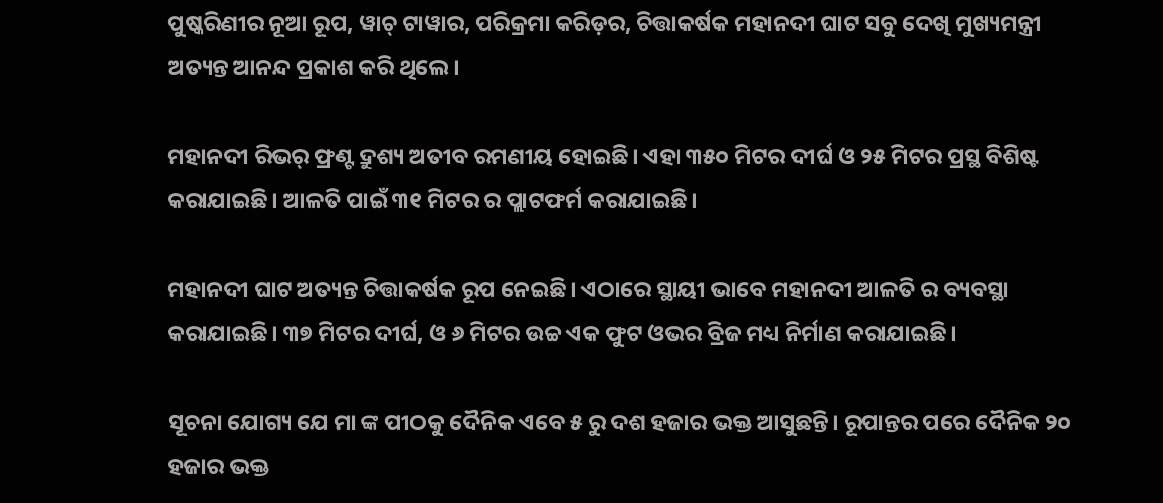ପୁଷ୍କରିଣୀର ନୂଆ ରୂପ, ୱାଚ୍ ଟାୱାର, ପରିକ୍ରମା କରିଡ଼ର, ଚିତ୍ତାକର୍ଷକ ମହାନଦୀ ଘାଟ ସବୁ ଦେଖି ମୁଖ୍ୟମନ୍ତ୍ରୀ ଅତ୍ୟନ୍ତ ଆନନ୍ଦ ପ୍ରକାଶ କରି ଥିଲେ।

ମହାନଦୀ ରିଭର୍ ଫ୍ରଣ୍ଟ ଦ୍ରୁଶ୍ୟ ଅତୀବ ରମଣୀୟ ହୋଇଛି। ଏହା ୩୫୦ ମିଟର ଦୀର୍ଘ ଓ ୨୫ ମିଟର ପ୍ରସ୍ଥ ବିଶିଷ୍ଟ କରାଯାଇଛି। ଆଳତି ପାଇଁ ୩୧ ମିଟର ର ପ୍ଲାଟଫର୍ମ କରାଯାଇଛି।

ମହାନଦୀ ଘାଟ ଅତ୍ୟନ୍ତ ଚିତ୍ତାକର୍ଷକ ରୂପ ନେଇଛି। ଏଠାରେ ସ୍ଥାୟୀ ଭାବେ ମହାନଦୀ ଆଳତି ର ବ୍ୟବସ୍ଥା କରାଯାଇଛି। ୩୭ ମିଟର ଦୀର୍ଘ, ଓ ୬ ମିଟର ଉଚ୍ଚ ଏକ ଫୁଟ ଓଭର ବ୍ରିଜ ମଧ୍ୟ ନିର୍ମାଣ କରାଯାଇଛି।

ସୂଚନା ଯୋଗ୍ୟ ଯେ ମା ଙ୍କ ପୀଠକୁ ଦୈନିକ ଏବେ ୫ ରୁ ଦଶ ହଜାର ଭକ୍ତ ଆସୁଛନ୍ତି। ରୂପାନ୍ତର ପରେ ଦୈନିକ ୨୦ ହଜାର ଭକ୍ତ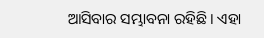ଆସିବାର ସମ୍ଭାବନା ରହିଛି। ଏହା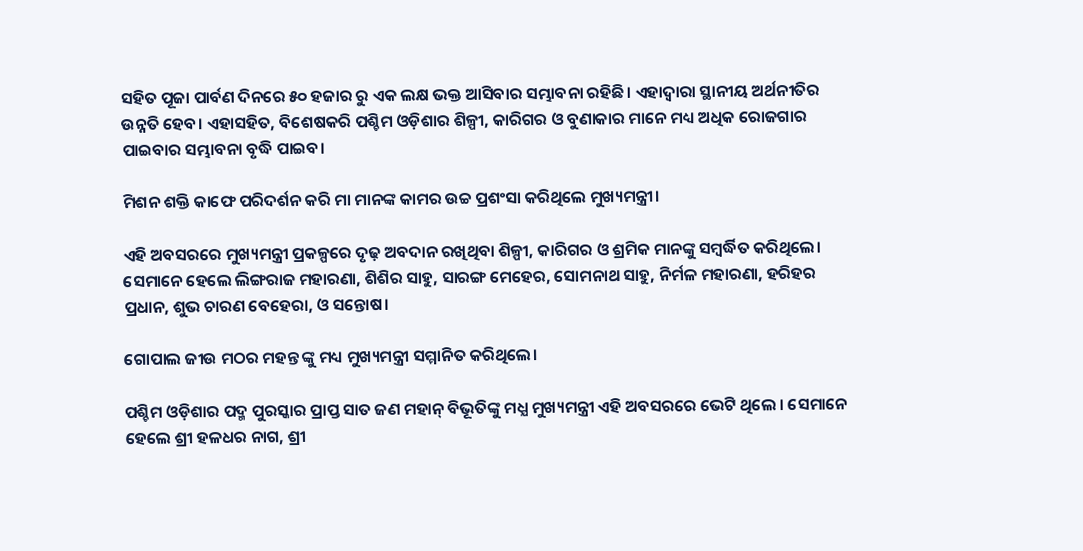ସହିତ ପୂଜା ପାର୍ବଣ ଦିନରେ ୫୦ ହଜାର ରୁ ଏକ ଲକ୍ଷ ଭକ୍ତ ଆସିବାର ସମ୍ଭାବନା ରହିଛି। ଏହାଦ୍ବାରା ସ୍ଥାନୀୟ ଅର୍ଥନୀତିର ଉନ୍ନତି ହେବ। ଏହାସହିତ, ବିଶେଷକରି ପଶ୍ଚିମ ଓଡ଼ିଶାର ଶିଳ୍ପୀ, କାରିଗର ଓ ବୁଣାକାର ମାନେ ମଧ୍ୟ ଅଧିକ ରୋଜଗାର ପାଇବାର ସମ୍ଭାବନା ବୃଦ୍ଧି ପାଇବ।

ମିଶନ ଶକ୍ତି କାଫେ ପରିଦର୍ଶନ କରି ମା ମାନଙ୍କ କାମର ଉଚ୍ଚ ପ୍ରଶଂସା କରିଥିଲେ ମୁଖ୍ୟମନ୍ତ୍ରୀ।

ଏହି ଅବସରରେ ମୁଖ୍ୟମନ୍ତ୍ରୀ ପ୍ରକଳ୍ପରେ ଦୃଢ଼ ଅବଦାନ ରଖିଥିବା ଶିଳ୍ପୀ, କାରିଗର ଓ ଶ୍ରମିକ ମାନଙ୍କୁ ସମ୍ବର୍ଦ୍ଧିତ କରିଥିଲେ। ସେମାନେ ହେଲେ ଲିଙ୍ଗରାଜ ମହାରଣା, ଶିଶିର ସାହୁ, ସାରଙ୍ଗ ମେହେର, ସୋମନାଥ ସାହୁ, ନିର୍ମଳ ମହାରଣା, ହରିହର ପ୍ରଧାନ, ଶୁଭ ଚାରଣ ବେହେରା, ଓ ସନ୍ତୋଷ।

ଗୋପାଲ ଜୀଉ ମଠର ମହନ୍ତ ଙ୍କୁ ମଧ୍ୟ ମୁଖ୍ୟମନ୍ତ୍ରୀ ସମ୍ମାନିତ କରିଥିଲେ।

ପଶ୍ଚିମ ଓଡ଼ିଶାର ପଦ୍ମ ପୁରସ୍କାର ପ୍ରାପ୍ତ ସାତ ଜଣ ମହାନ୍ ବିଭୂତିଙ୍କୁ ମଧ୍ଯ ମୁଖ୍ୟମନ୍ତ୍ରୀ ଏହି ଅବସରରେ ଭେଟି ଥିଲେ । ସେମାନେ ହେଲେ ଶ୍ରୀ ହଳଧର ନାଗ, ଶ୍ରୀ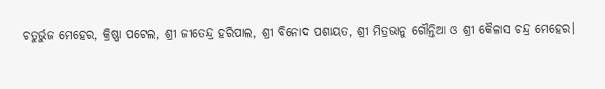ଚତୁର୍ଭୁଜ ମେହେର, କ୍ରିଷ୍ଣା ପଟେଲ, ଶ୍ରୀ ଜୀତେନ୍ଦ୍ର ହରିପାଲ, ଶ୍ରୀ ବିନୋଦ ପଶାୟତ, ଶ୍ରୀ ମିତ୍ରଭାନୁ ଗୌନ୍ତିଆ ଓ ଶ୍ରୀ କୈଳାସ ଚନ୍ଦ୍ର ମେହେର।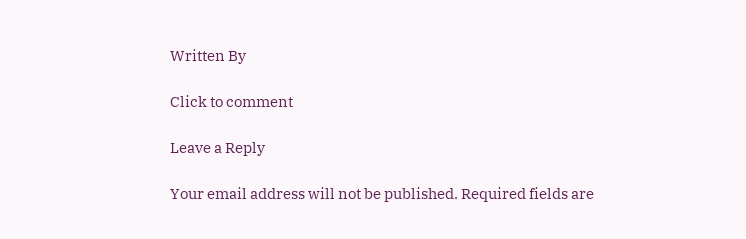Written By

Click to comment

Leave a Reply

Your email address will not be published. Required fields are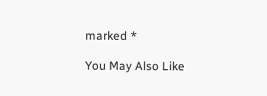marked *

You May Also Like